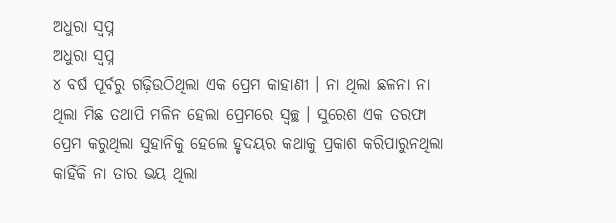ଅଧୁରା ସ୍ଵପ୍ନ
ଅଧୁରା ସ୍ଵପ୍ନ
୪ ବର୍ଷ ପୂର୍ବରୁ ଗଢ଼ିଉଠିଥିଲା ଏକ ପ୍ରେମ କାହାଣୀ । ନା ଥିଲା ଛଳନା ନା ଥିଲା ମିଛ ତଥାପି ମଳିନ ହେଲା ପ୍ରେମରେ ସ୍ୱଚ୍ଛ । ସୁରେଶ ଏକ ତରଫା ପ୍ରେମ କରୁଥିଲା ସୁହାନିକୁ ହେଲେ ହୃଦୟର କଥାକୁ ପ୍ରକାଶ କରିପାରୁନଥିଲା କାହିଁକି ନା ତାର ଭୟ ଥିଲା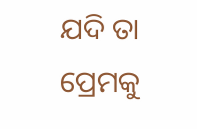ଯଦି ତା ପ୍ରେମକୁ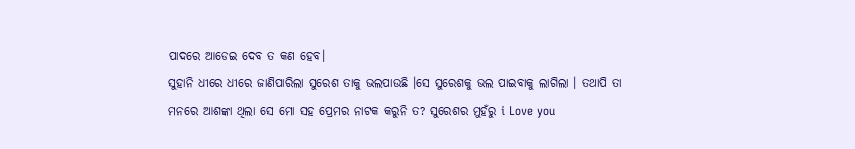ପାଦରେ ଆଡେଇ ଦେବ ତ କଣ ହେବ।
ସୁହାନି ଧୀରେ ଧୀରେ ଜାଣିପାରିଲା ସୁରେଶ ତାକୁ ଭଲପାଉଛି ।ସେ ସୁରେଶକୁ ଭଲ ପାଇବାକୁ ଲାଗିଲା । ତଥାପି ତା ମନରେ ଆଶଙ୍କା ଥିଲା ସେ ମୋ ସହ ପ୍ରେମର ନାଟକ କରୁନି ତ? ସୁରେଶର ମୁହଁରୁ i Love you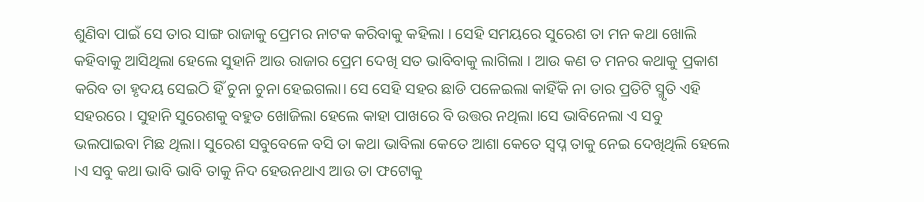ଶୁଣିବା ପାଇଁ ସେ ତାର ସାଙ୍ଗ ରାଜାକୁ ପ୍ରେମର ନାଟକ କରିବାକୁ କହିଲା । ସେହି ସମୟରେ ସୁରେଶ ତା ମନ କଥା ଖୋଲି କହିବାକୁ ଆସିଥିଲା ହେଲେ ସୁହାନି ଆଉ ରାଜାର ପ୍ରେମ ଦେଖି ସତ ଭାବିବାକୁ ଲାଗିଲା । ଆଉ କଣ ତ ମନର କଥାକୁ ପ୍ରକାଶ କରିବ ତା ହୃଦୟ ସେଇଠି ହିଁ ଚୁନା ଚୁନା ହେଇଗଲା। ସେ ସେହି ସହର ଛାଡି ପଳେଇଲା କାହିଁକି ନା ତାର ପ୍ରତିଟି ସ୍ମୃତି ଏହି ସହରରେ । ସୁହାନି ସୁରେଶକୁ ବହୁତ ଖୋଜିଲା ହେଲେ କାହା ପାଖରେ ବି ଉତ୍ତର ନଥିଲା ।ସେ ଭାବିନେଲା ଏ ସବୁ ଭଲପାଇବା ମିଛ ଥିଲା। ସୁରେଶ ସବୁବେଳେ ବସି ତା କଥା ଭାବିଲା କେତେ ଆଶା କେତେ ସ୍ବପ୍ନ ତାକୁ ନେଇ ଦେଖିଥିଲି ହେଲେ ।ଏ ସବୁ କଥା ଭାବି ଭାବି ତାକୁ ନିଦ ହେଉନଥାଏ ଆଉ ତା ଫଟୋକୁ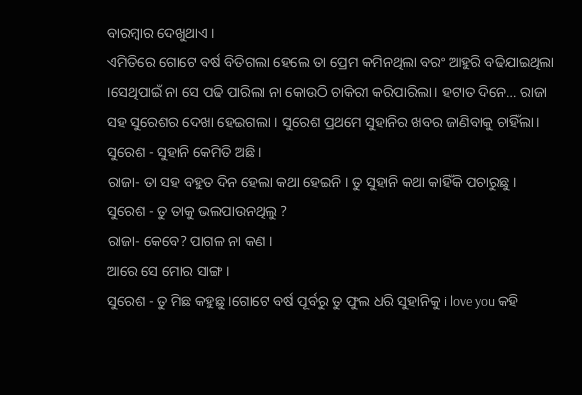ବାରମ୍ବାର ଦେଖୁଥାଏ ।
ଏମିତିରେ ଗୋଟେ ବର୍ଷ ବିତିଗଲା ହେଲେ ତା ପ୍ରେମ କମିନଥିଲା ବରଂ ଆହୁରି ବଢିଯାଇଥିଲା ।ସେଥିପାଇଁ ନା ସେ ପଢି ପାରିଲା ନା କୋଉଠି ଚାକିରୀ କରିପାରିଲା। ହଟାତ ଦିନେ… ରାଜା ସହ ସୁରେଶର ଦେଖା ହେଇଗଲା । ସୁରେଶ ପ୍ରଥମେ ସୁହାନିର ଖବର ଜାଣିବାକୁ ଚାହିଁଲା।
ସୁରେଶ - ସୁହାନି କେମିତି ଅଛି।
ରାଜା- ତା ସହ ବହୁତ ଦିନ ହେଲା କଥା ହେଇନି । ତୁ ସୁହାନି କଥା କାହିଁକି ପଚାରୁଛୁ ।
ସୁରେଶ - ତୁ ତାକୁ ଭଲପାଉନଥିଲୁ ?
ରାଜା- କେବେ? ପାଗଳ ନା କଣ ।
ଆରେ ସେ ମୋର ସାଙ୍ଗ ।
ସୁରେଶ - ତୁ ମିଛ କହୁଛୁ ।ଗୋଟେ ବର୍ଷ ପୂର୍ବରୁ ତୁ ଫୁଲ ଧରି ସୁହାନିକୁ i love you କହି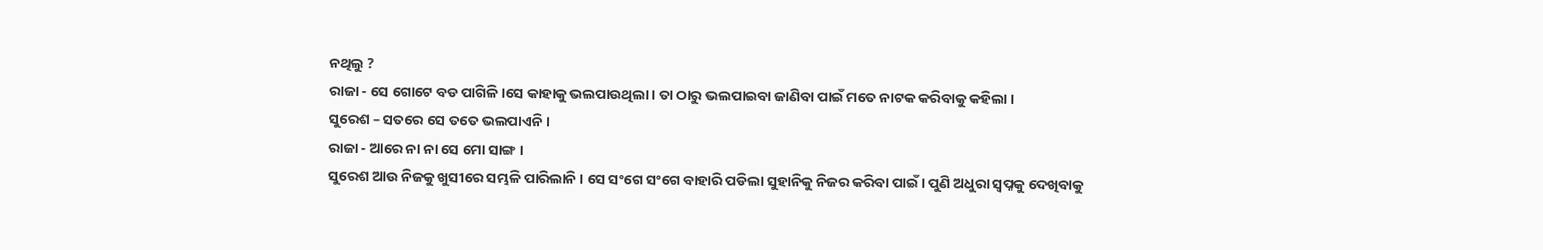ନଥିଲୁ ?
ରାଜା - ସେ ଗୋଟେ ବଡ ପାଗିଳି ।ସେ କାହାକୁ ଭଲପାଉଥିଲା । ତା ଠାରୁ ଭଲପାଇବା ଜାଣିବା ପାଇଁ ମତେ ନାଟକ କରିବାକୁ କହିଲା ।
ସୁରେଶ – ସତରେ ସେ ତତେ ଭଲପାଏନି ।
ରାଜା - ଆରେ ନା ନା ସେ ମୋ ସାଙ୍ଗ ।
ସୁରେଶ ଆଉ ନିଜକୁ ଖୁସୀରେ ସମ୍ଭଳି ପାରିଲାନି । ସେ ସଂଗେ ସଂଗେ ବାହାରି ପଡିଲା ସୁହାନିକୁ ନିଜର କରିବା ପାଇଁ । ପୁଣି ଅଧୁରା ସ୍ବପ୍ନକୁ ଦେଖିବାକୁ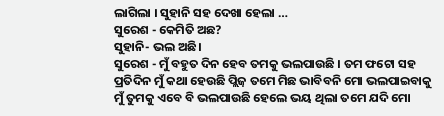ଲାଗିଲା । ସୁହାନି ସହ ଦେଖା ହେଲା …
ସୁରେଶ - କେମିତି ଅଛ?
ସୁହାନି- ଭଲ ଅଛି।
ସୁରେଶ - ମୁଁ ବହୁତ ଦିନ ହେବ ତମକୁ ଭଲପାଉଛି । ତମ ଫଟୋ ସହ ପ୍ରତିଦିନ ମୁଁ କଥା ହେଉଛି ପ୍ଲିଜ଼ ତମେ ମିଛ ଭାବିବନି ମୋ ଭଲପାଇବାକୁ ମୁଁ ତୁମକୁ ଏବେ ବି ଭଲପାଉଛି ହେଲେ ଭୟ ଥିଲା ତମେ ଯଦି ମୋ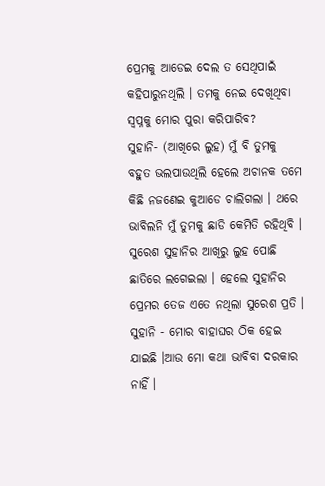ପ୍ରେମକୁ ଆଡେଇ ଦେଲ ତ ସେଥିପାଇଁ କହିପାରୁନଥିଲି । ତମକୁ ନେଇ ଦେଖିଥିବା ସ୍ଵପ୍ନକୁ ମୋର ପୁରା କରିପାରିବ?
ସୁହାନି- (ଆଖିରେ ଲୁହ) ମୁଁ ବି ତୁମକୁ ବହୁତ ଭଲପାଉଥିଲି ହେଲେ ଅଚାନକ ତମେ କିଛି ନଜଣେଇ କୁଆଡେ ଚାଲିଗଲା । ଥରେ ଭାବିଲନି ମୁଁ ତୁମକୁ ଛାଡି କେମିତି ରହିଥିବି । ସୁରେଶ ସୁହାନିର ଆଖିରୁ ଲୁହ ପୋଛି ଛାତିରେ ଲଗେଇଲା । ହେଲେ ସୁହାନିର ପ୍ରେମର ତେଜ ଏତେ ନଥିଲା ସୁରେଶ ପ୍ରତି ।
ସୁହାନି - ମୋର ବାହାଘର ଠିକ ହେଇ ଯାଇଛି ।ଆଉ ମୋ କଥା ଭାବିବା ଦରକାର ନାହିଁ ।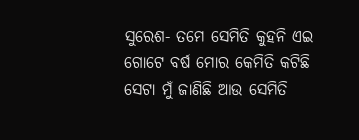ସୁରେଶ- ତମେ ସେମିତି କୁହନି ଏଇ ଗୋଟେ ବର୍ଷ ମୋର କେମିତି କଟିଛି ସେଟା ମୁଁ ଜାଣିଛି ଆଉ ସେମିତି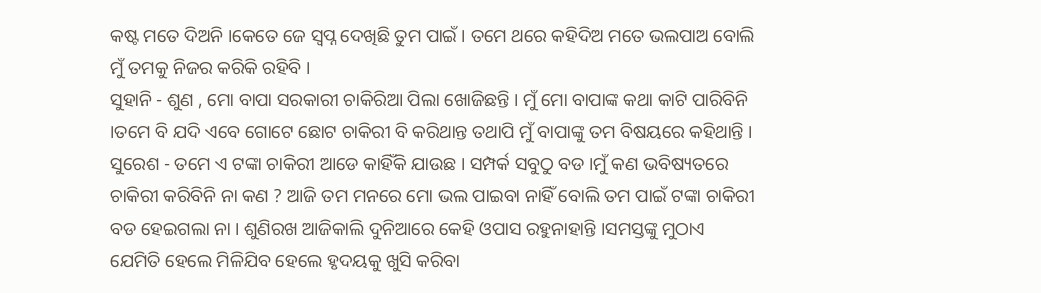କଷ୍ଟ ମତେ ଦିଅନି ।କେତେ ଜେ ସ୍ଵପ୍ନ ଦେଖିଛି ତୁମ ପାଇଁ । ତମେ ଥରେ କହିଦିଅ ମତେ ଭଲପାଅ ବୋଲି ମୁଁ ତମକୁ ନିଜର କରିକି ରହିବି ।
ସୁହାନି - ଶୁଣ , ମୋ ବାପା ସରକାରୀ ଚାକିରିଆ ପିଲା ଖୋଜିଛନ୍ତି । ମୁଁ ମୋ ବାପାଙ୍କ କଥା କାଟି ପାରିବିନି ।ତମେ ବି ଯଦି ଏବେ ଗୋଟେ ଛୋଟ ଚାକିରୀ ବି କରିଥାନ୍ତ ତଥାପି ମୁଁ ବାପାଙ୍କୁ ତମ ବିଷୟରେ କହିଥାନ୍ତି ।
ସୁରେଶ - ତମେ ଏ ଟଙ୍କା ଚାକିରୀ ଆଡେ କାହିଁକି ଯାଉଛ । ସମ୍ପର୍କ ସବୁଠୁ ବଡ ।ମୁଁ କଣ ଭବିଷ୍ୟତରେ ଚାକିରୀ କରିବିନି ନା କଣ ? ଆଜି ତମ ମନରେ ମୋ ଭଲ ପାଇବା ନାହିଁ ବୋଲି ତମ ପାଇଁ ଟଙ୍କା ଚାକିରୀ ବଡ ହେଇଗଲା ନା । ଶୁଣିରଖ ଆଜିକାଲି ଦୁନିଆରେ କେହି ଓପାସ ରହୁନାହାନ୍ତି ।ସମସ୍ତଙ୍କୁ ମୁଠାଏ ଯେମିତି ହେଲେ ମିଳିଯିବ ହେଲେ ହୃଦୟକୁ ଖୁସି କରିବା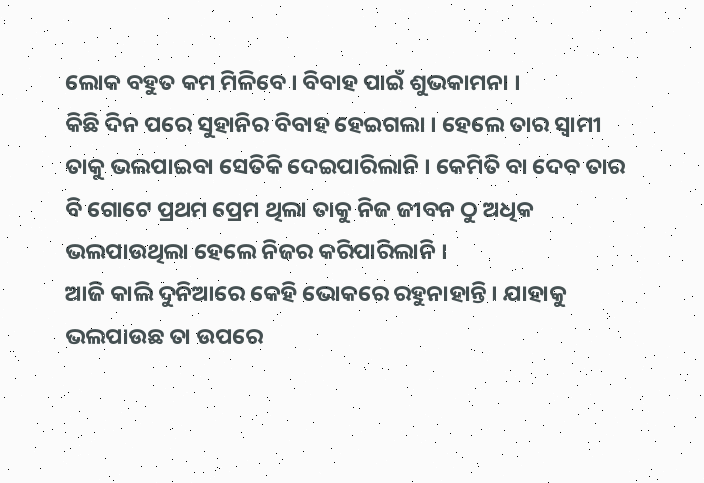ଲୋକ ବହୁତ କମ ମିଳିବେ । ବିବାହ ପାଇଁ ଶୁଭକାମନା ।
କିଛି ଦିନ ପରେ ସୁହାନିର ବିବାହ ହେଇଗଲା । ହେଲେ ତାର ସ୍ୱାମୀ ତାକୁ ଭଲପାଇବା ସେତିକି ଦେଇପାରିଲାନି । କେମିତି ବା ଦେବ ତାର ବି ଗୋଟେ ପ୍ରଥମ ପ୍ରେମ ଥିଲା ତାକୁ ନିଜ ଜୀବନ ଠୁ ଅଧିକ ଭଲପାଉଥିଲା ହେଲେ ନିଜର କରିପାରିଲାନି ।
ଆଜି କାଲି ଦୁନିଆରେ କେହି ଭୋକରେ ରହୁନାହାନ୍ତି । ଯାହାକୁ ଭଲପାଉଛ ତା ଉପରେ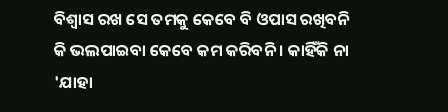ବିଶ୍ୱାସ ରଖ ସେ ତମକୁ କେବେ ବି ଓପାସ ରଖିବନି କି ଭଲପାଇବା କେବେ କମ କରିବନି । କାହିଁକି ନା 'ଯାହା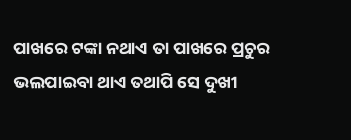ପାଖରେ ଟଙ୍କା ନଥାଏ ତା ପାଖରେ ପ୍ରଚୁର ଭଲପାଇବା ଥାଏ ତଥାପି ସେ ଦୁଖୀ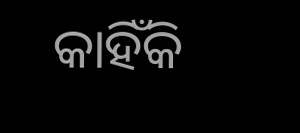କାହିଁକି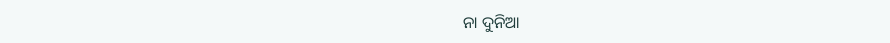ନା ଦୁନିଆ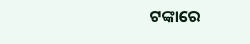ଟଙ୍କାରେ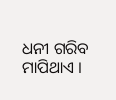ଧନୀ ଗରିବ ମାପିଥାଏ ।